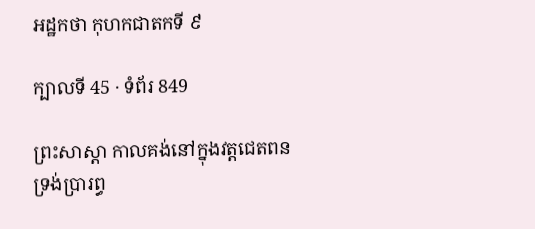អដ្ឋកថា កុហកជាតកទី ៩

ក្បាលទី 45 · ទំព័រ 849

ព្រះសាស្តា កាលគង់នៅក្នុងវត្តជេតពន ទ្រង់ប្រារព្ធ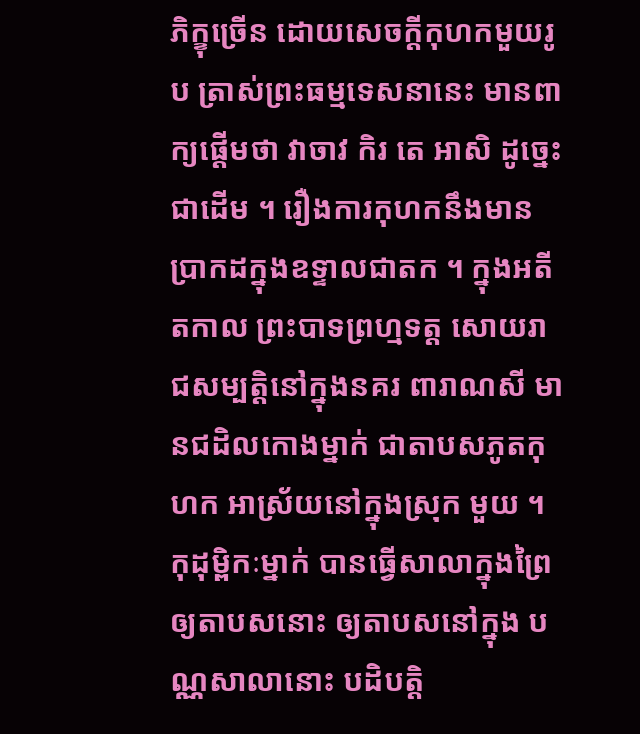ភិក្ខុច្រើន ដោយសេចក្តីកុហកមួយរូប ត្រាស់ព្រះធម្មទេសនានេះ មានពាក្យផ្តើមថា វាចាវ កិរ តេ អាសិ ដូច្នេះជាដើម ។ រឿងការកុហកនឹងមានប្រាកដក្នុងឧទ្ទាលជាតក ។ ក្នុងអតីតកាល ព្រះបាទព្រហ្មទត្ត សោយរាជសម្បត្តិនៅក្នុងនគរ ពារាណសី មានជដិលកោងម្នាក់ ជាតាបសភូតកុហក អាស្រ័យនៅក្នុងស្រុក មួយ ។ កុដុម្ពិកៈម្នាក់ បានធ្វើសាលាក្នុងព្រៃឲ្យតាបសនោះ ឲ្យតាបសនៅក្នុង បណ្ណសាលានោះ បដិបត្តិ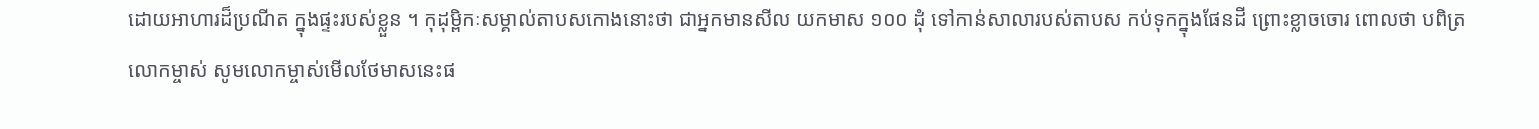ដោយអាហារដ៏ប្រណីត ក្នុងផ្ទះរបស់ខ្លួន ។ កុដុម្ពិកៈសម្គាល់តាបសកោងនោះថា ជាអ្នកមានសីល យកមាស ១០០ ដុំ ទៅកាន់សាលារបស់តាបស កប់ទុកក្នុងផែនដី ព្រោះខ្លាចចោរ ពោលថា បពិត្រលោកម្ចាស់ សូមលោកម្ចាស់មើលថែមាសនេះផ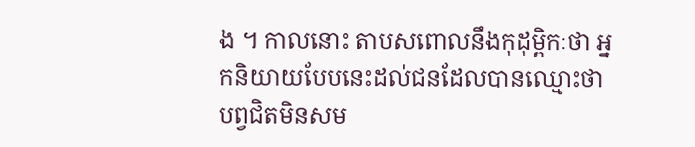ង ។ កាលនោះ តាបសពោលនឹងកុដុម្ពិកៈថា អ្នកនិយាយបែបនេះដល់ជនដែលបានឈ្មោះថា បព្វជិតមិនសម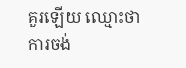គួរឡើយ ឈ្មោះថា ការចង់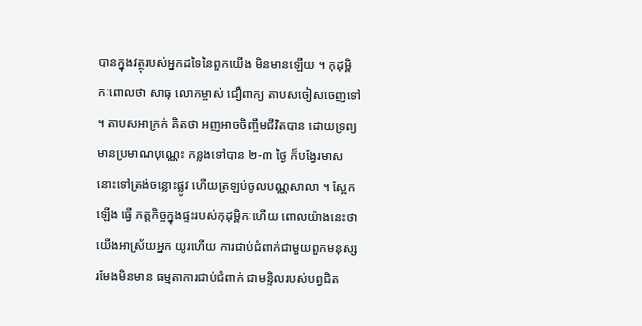បានក្នុងវត្ថុរបស់អ្នកដទៃនៃពួកយើង មិនមានឡើយ ។ កុដុម្ពិកៈពោលថា សាធុ លោកម្ចាស់ ជឿពាក្យ តាបសចៀសចេញទៅ ។ តាបសអាក្រក់ គិតថា អញអាចចិញ្ចឹមជីវិតបាន ដោយទ្រព្យមានប្រមាណបុណ្ណេះ កន្លងទៅបាន ២-៣ ថ្ងៃ ក៏បង្វែរមាស នោះទៅត្រង់ចន្លោះផ្លូវ ហើយត្រឡប់ចូលបណ្ណសាលា ។ ស្អែកឡើង ធ្វើ ភត្តកិច្ចក្នុងផ្ទះរបស់កុដុម្ពិកៈហើយ ពោលយ៉ាងនេះថា យើងអាស្រ័យអ្នក យូរហើយ ការជាប់ជំពាក់ជាមួយពួកមនុស្ស រមែងមិនមាន ធម្មតាការជាប់ជំពាក់ ជាមន្ទិលរបស់បព្វជិត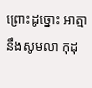ព្រោះដូច្នោះ អាត្មានឹងសូមលា កុដុ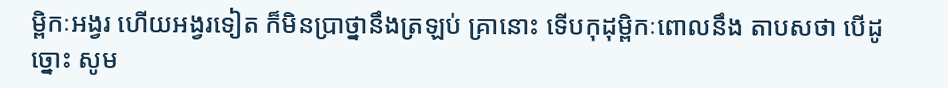ម្ពិកៈអង្វរ ហើយអង្វរទៀត ក៏មិនប្រាថ្នានឹងត្រឡប់ គ្រានោះ ទើបកុដុម្ពិកៈពោលនឹង តាបសថា បើដូច្នោះ សូម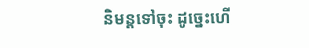និមន្តទៅចុះ ដូច្នេះហើ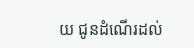យ ជូនដំណើរដល់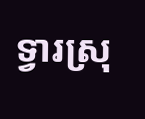ទ្វារស្រុ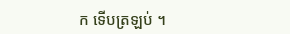ក ទើបត្រឡប់ ។